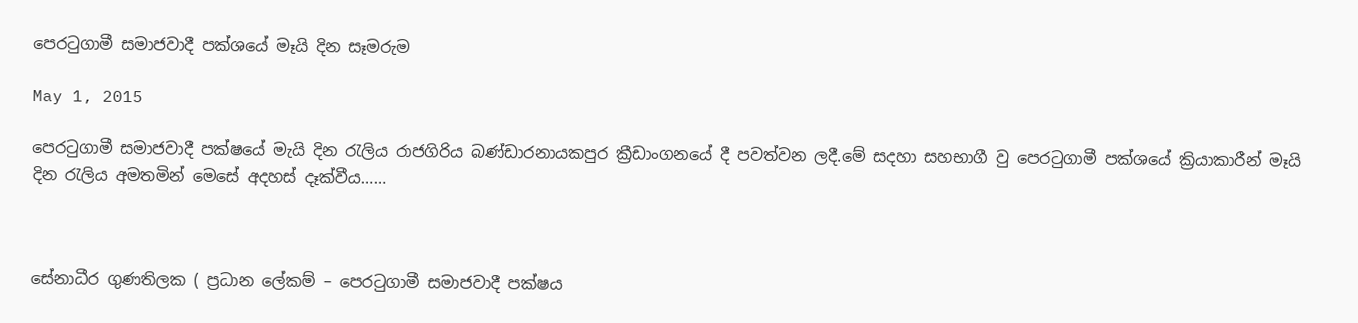පෙරටුගාමී සමාජවාදී පක්ශයේ මෑයි දින සෑමරුම

May 1, 2015

පෙරටුගාමී සමාජවාදී පක්ෂයේ මැයි දින රැලිය රාජගිරිය බණ්ඩාරනායකපුර ක්‍රීඩාංගනයේ දී පවත්වන ලදී.මේ සදහා සහභාගී වු පෙරටුගාමී පක්ශයේ ක්‍රියාකාරීන් මෑයි දින රැලිය අමතමින් මෙසේ අදහස් දෑක්වීය……



සේනාධීර ගුණතිලක ( ප්‍රධාන ලේකම් – පෙරටුගාමී සමාජවාදී පක්ෂය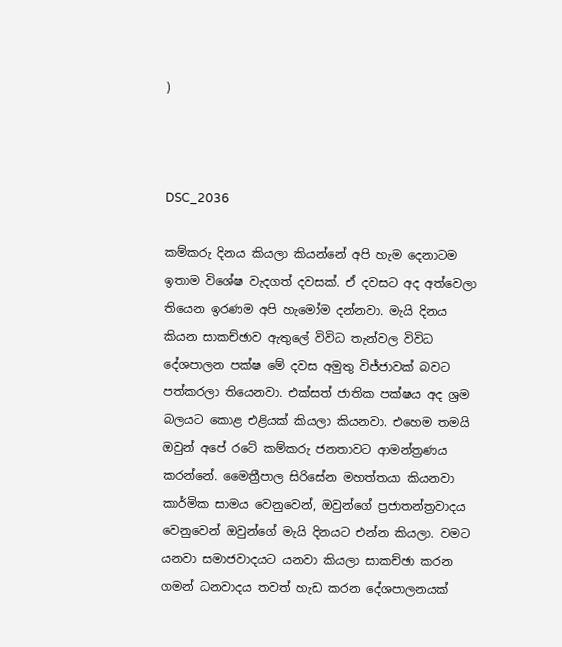)



DSC_2036

කම්කරු දිනය කියලා කියන්නේ අපි හැම දෙනාටම ඉතාම විශේෂ වැදගත් දවසක්. ඒ දවසට අද අත්වෙලා තියෙන ඉරණම අපි හැමෝම දන්නවා. මැයි දිනය කියන සාකච්ඡාව ඇතුලේ විවිධ තැන්වල විවිධ දේශපාලන පක්ෂ මේ දවස අමුතු විජ්ජාවක් බවට පත්කරලා තියෙනවා. එක්සත් ජාතික පක්ෂය අද ශ්‍රම බලයට කොළ එළියක් කියලා කියනවා. එහෙම තමයි ඔවුන් අපේ රටේ කම්කරු ජනතාවට ආමන්ත්‍රණය කරන්නේ. මෛත්‍රීපාල සිරිසේන මහත්තයා කියනවා කාර්මික සාමය වෙනුවෙන්, ඔවුන්ගේ ප්‍රජාතන්ත්‍රවාදය වෙනුවෙන් ඔවුන්ගේ මැයි දිනයට එන්න කියලා. වමට යනවා සමාජවාදයට යනවා කියලා සාකච්ඡා කරන ගමන් ධනවාදය තවත් හැඩ කරන දේශපාලනයක්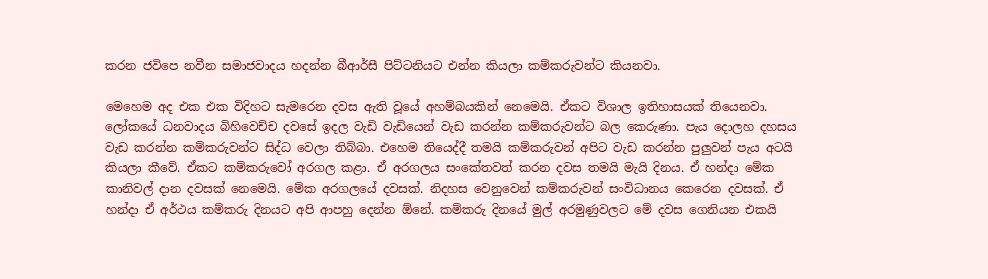කරන ජවිපෙ නවීන සමාජවාදය හදන්න බීආර්සී පිට්ටනියට එන්න කියලා කම්කරුවන්ට කියනවා.

මෙහෙම අද එක එක විදිහට සැමරෙන දවස ඇති වූයේ අහම්බයකින් නෙමෙයි. ඒකට විශාල ඉතිහාසයක් තියෙනවා. ලෝකයේ ධනවාදය බිහිවෙච්ච දවසේ ඉදල වැඩි වැඩියෙන් වැඩ කරන්න කම්කරුවන්ට බල කෙරුණා. පැය දොලහ දහසය වැඩ කරන්න කම්කරුවන්ට සිද්ධ වෙලා තිබ්බා. එහෙම තියෙද්දී තමයි කම්කරුවන් අපිට වැඩ කරන්න පුලුවන් පැය අටයි කියලා කීවේ. ඒකට කම්කරුවෝ අරගල කළා. ඒ අරගලය සංකේතවත් කරන දවස තමයි මැයි දිනය. ඒ හන්දා මේක කානිවල් දාන දවසක් නෙමෙයි. මේක අරගලයේ දවසක්. නිදහස වෙනුවෙන් කම්කරුවන් සංවිධානය කෙරෙන දවසක්. ඒ හන්දා ඒ අර්ථය කම්කරු දිනයට අපි ආපහු දෙන්න ඕනේ. කම්කරු දිනයේ මුල් අරමුණුවලට මේ දවස ගෙනියන එකයි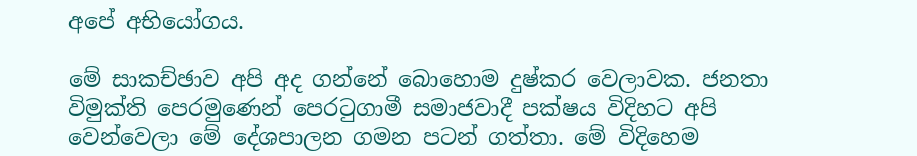අපේ අභියෝගය.

මේ සාකච්ඡාව අපි අද ගන්නේ බොහොම දුෂ්කර වෙලාවක. ජනතා විමුක්ති පෙරමුණෙන් පෙරටුගාමී සමාජවාදී පක්ෂය විදිහට අපි වෙන්වෙලා මේ දේශපාලන ගමන පටන් ගත්තා. මේ විදිහෙම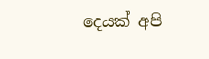දෙයක් අපි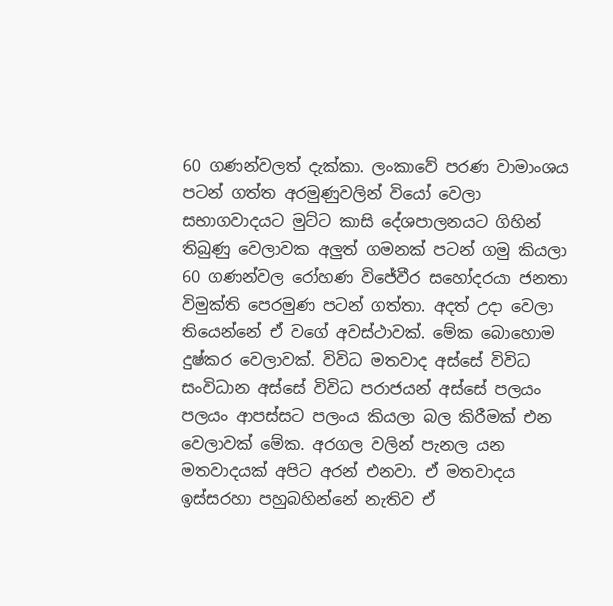60 ගණන්වලත් දැක්කා. ලංකාවේ පරණ වාමාංශය පටන් ගත්ත අරමුණුවලින් වියෝ වෙලා සභාගවාදයට මුට්ට කාසි දේශපාලනයට ගිහින් තිබුණු වෙලාවක අලුත් ගමනක් පටන් ගමු කියලා 60 ගණන්වල රෝහණ විජේවීර සහෝදරයා ජනතා විමුක්ති පෙරමුණ පටන් ගත්තා. අදත් උදා වෙලා තියෙන්නේ ඒ වගේ අවස්ථාවක්. මේක බොහොම දුෂ්කර වෙලාවක්. විවිධ මතවාද අස්සේ විවිධ සංවිධාන අස්සේ විවිධ පරාජයන් අස්සේ පලයං පලයං ආපස්සට පලංය කියලා බල කිරීමක් එන වෙලාවක් මේක. අරගල වලින් පැනල යන මතවාදයක් අපිට අරන් එනවා. ඒ මතවාදය ඉස්සරහා පහුබහින්නේ නැතිව ඒ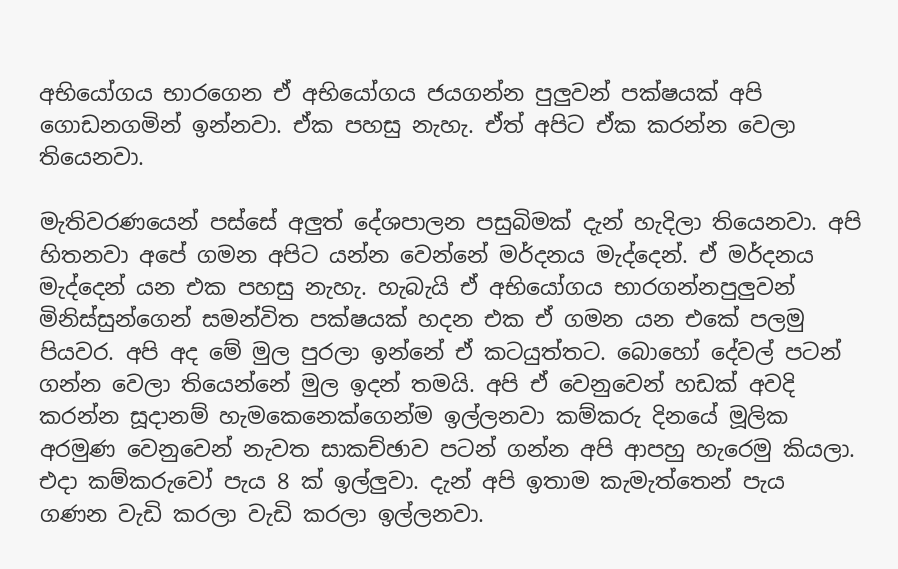අභියෝගය භාරගෙන ඒ අභියෝගය ජයගන්න පුලුවන් පක්ෂයක් අපි ගොඩනගමින් ඉන්නවා. ඒක පහසු නැහැ. ඒත් අපිට ඒක කරන්න වෙලා තියෙනවා.

මැතිවරණයෙන් පස්සේ අලුත් දේශපාලන පසුබිමක් දැන් හැදිලා තියෙනවා. අපි හිතනවා අපේ ගමන අපිට යන්න වෙන්නේ මර්දනය මැද්දෙන්. ඒ මර්දනය මැද්දෙන් යන එක පහසු නැහැ. හැබැයි ඒ අභියෝගය භාරගන්නපුලුවන් මිනිස්සුන්ගෙන් සමන්විත පක්ෂයක් හදන එක ඒ ගමන යන එකේ පලමු පියවර. අපි අද මේ මුල පුරලා ඉන්නේ ඒ කටයුත්තට. බොහෝ දේවල් පටන් ගන්න වෙලා තියෙන්නේ මුල ඉදන් තමයි. අපි ඒ වෙනුවෙන් හඩක් අවදි කරන්න සූදානම් හැමකෙනෙක්ගෙන්ම ඉල්ලනවා කම්කරු දිනයේ මූලික අරමුණ වෙනුවෙන් නැවත සාකච්ඡාව පටන් ගන්න අපි ආපහු හැරෙමු කියලා. එදා කම්කරුවෝ පැය 8 ක් ඉල්ලුවා. දැන් අපි ඉතාම කැමැත්තෙන් පැය ගණන වැඩි කරලා වැඩි කරලා ඉල්ලනවා.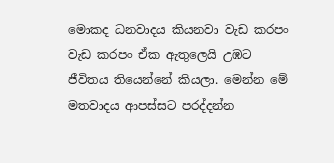මොකද ධනවාදය කියනවා වැඩ කරපං වැඩ කරපං ඒක ඇතුලෙයි උඹට ජීවිතය තියෙන්නේ කියලා. මෙන්න මේ මතවාදය ආපස්සට පරද්දන්න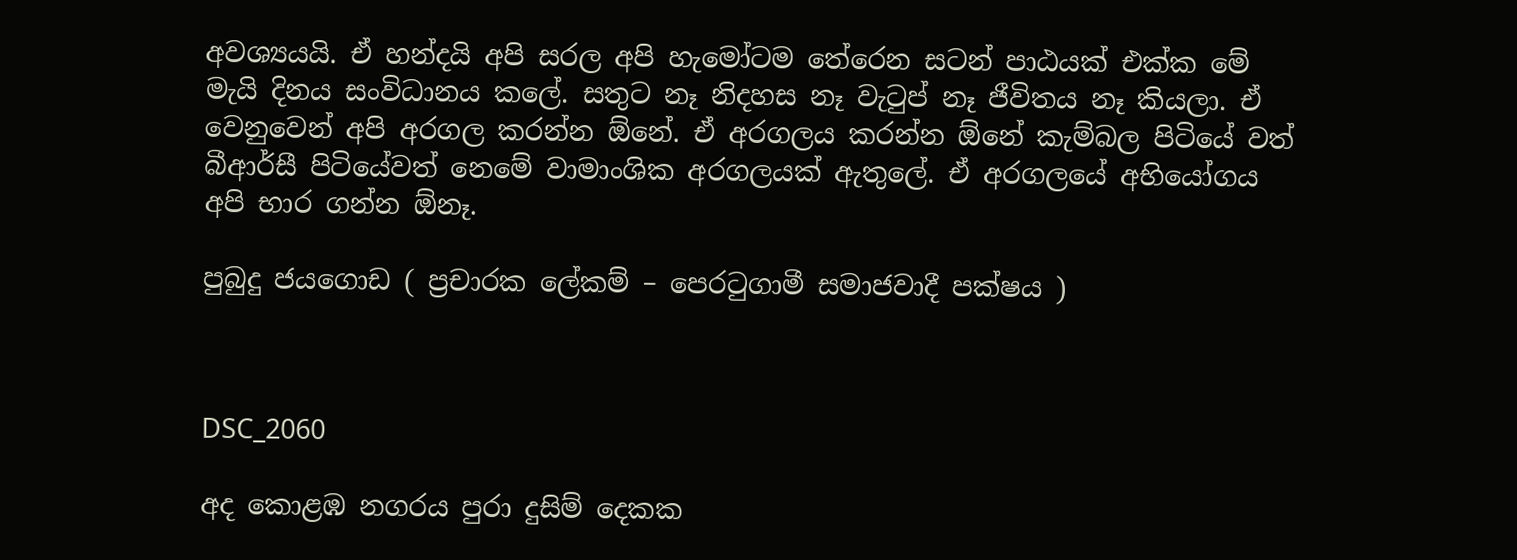අවශ්‍යයයි. ඒ හන්දයි අපි සරල අපි හැමෝටම තේරෙන සටන් පාඨයක් එක්ක මේ මැයි දිනය සංවිධානය කලේ. සතුට නෑ නිදහස නෑ වැටුප් නෑ ජීවිතය නෑ කියලා. ඒ වෙනුවෙන් අපි අරගල කරන්න ඕනේ. ඒ අරගලය කරන්න ඕනේ කැම්බල පිටියේ වත් බීආර්සී පිටියේවත් නෙමේ වාමාංශික අරගලයක් ඇතුලේ. ඒ අරගලයේ අභියෝගය අපි භාර ගන්න ඕනෑ.

පුබුදු ජයගොඩ ( ප්‍රචාරක ලේකම් – පෙරටුගාමී සමාජවාදී පක්ෂය )



DSC_2060

අද කොළඹ නගරය පුරා දුසිම් දෙකක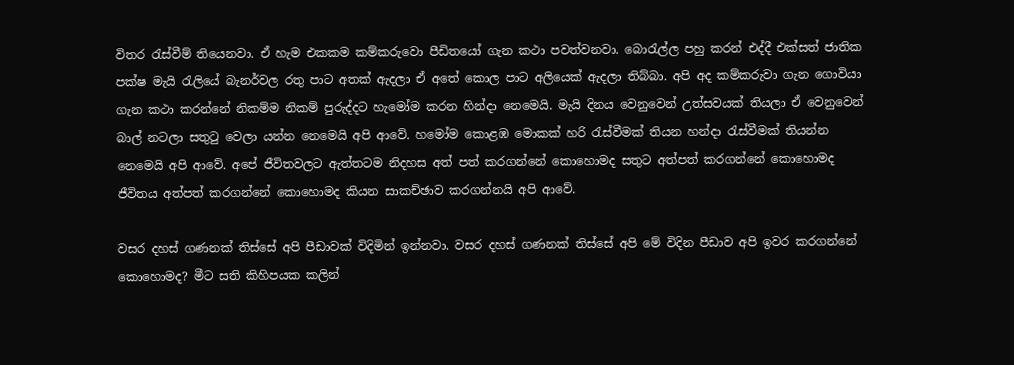විතර රැස්වීම් තියෙනවා. ඒ හැම එකකම කම්කරුවො පීඩිතයෝ ගැන කථා පවත්වනවා. බොරැල්ල පහු කරන් එද්දී එක්සත් ජාතික පක්ෂ මැයි රැලියේ බැනර්වල රතු පාට අතක් ඇදලා ඒ අතේ කොල පාට අලියෙක් ඇදලා තිබ්බා. අපි අද කම්කරුවා ගැන ගොවියා ගැන කථා කරන්නේ නිකම්ම නිකම් පුරුද්දට හැමෝම කරන හින්දා නෙමෙයි. මැයි දිනය වෙනුවෙන් උත්සවයක් තියලා ඒ වෙනුවෙන් බාල් නටලා සතුටු වෙලා යන්න නෙමෙයි අපි ආවේ. හමෝම කොළඹ මොකක් හරි රැස්වීමක් තියන හන්දා රැස්වීමක් තියන්න නෙමෙයි අපි ආවේ. අපේ ජීවිතවලට ඇත්තටම නිදහස අත් පත් කරගන්නේ කොහොමද සතුට අත්පත් කරගන්නේ කොහොමද ජීවිතය අත්පත් කරගන්නේ කොහොමද කියන සාකච්ඡාව කරගන්නයි අපි ආවේ.

වසර දහස් ගණනක් තිස්සේ අපි පීඩාවක් විදිමින් ඉන්නවා. වසර දහස් ගණනක් තිස්සේ අපි මේ විදින පීඩාව අපි ඉවර කරගන්නේ කොහොමද? මීට සති කිහිපයක කලින්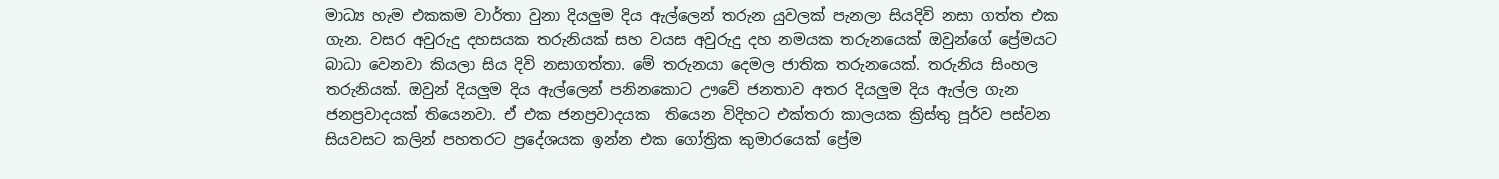මාධ්‍ය හැම එකකම වාර්තා වුනා දියලුම දිය ඇල්ලෙන් තරුන යුවලක් පැනලා සියදිවි නසා ගත්ත එක ගැන. වසර අවුරුදු දහසයක තරුනියක් සහ වයස අවුරුදු දහ නමයක තරුනයෙක් ඔවුන්ගේ ප්‍රේමයට බාධා වෙනවා කියලා සිය දිවි නසාගත්තා. මේ තරුනයා දෙමල ජාතික තරුනයෙක්. තරුනිය සිංහල තරුනියක්. ඔවුන් දියලුම දිය ඇල්ලෙන් පනිනකොට ඌවේ ජනතාව අතර දියලුම දිය ඇල්ල ගැන ජනප්‍රවාදයක් තියෙනවා. ඒ එක ජනප්‍රවාදයක  තියෙන විදිහට එක්තරා කාලයක ක්‍රිස්තු පූර්ව පස්වන සියවසට කලින් පහතරට ප්‍රදේශයක ඉන්න එක ගෝත්‍රික කුමාරයෙක් ප්‍රේම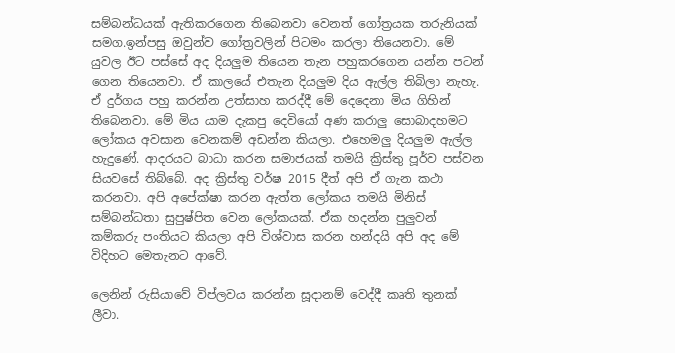සම්බන්ධයක් ඇතිකරගෙන තිබෙනවා වෙනත් ගෝත්‍රයක තරුනියක් සමග.ඉන්පසු ඔවුන්ව ගෝත්‍රවලින් පිටමං කරලා තියෙනවා. මේ යුවල ඊට පස්සේ අද දියලුම තියෙන තැන පහුකරගෙන යන්න පටන් ගෙන තියෙනවා. ඒ කාලයේ එතැන දියලුම දිය ඇල්ල තිබිලා නැහැ. ඒ දුර්ගය පහු කරන්න උත්සාහ කරද්දී මේ දෙදෙනා මිය ගිහින් තිබෙනවා. මේ මිය යාම දැකපු දෙවියෝ අණ කරාලු සොබාදහමට ලෝකය අවසාන වෙනකම් අඩන්න කියලා. එහෙමලු දියලුම ඇල්ල හැදුණේ. ආදරයට බාධා කරන සමාජයක් තමයි ක්‍රිස්තු පූර්ව පස්වන සියවසේ තිබ්බේ. අද ක්‍රිස්තු වර්ෂ 2015 දීත් අපි ඒ ගැන කථා කරනවා. අපි අපේක්ෂා කරන ඇත්ත ලෝකය තමයි මිනිස් සම්බන්ධතා සුපුෂ්පිත වෙන ලෝකයක්. ඒක හදන්න පුලුවන් කම්කරු පංතියට කියලා අපි විශ්වාස කරන හන්දයි අපි අද මේ විදිහට මෙතැනට ආවේ.

ලෙනින් රුසියාවේ විප්ලවය කරන්න සූදානම් වෙද්දී කෘති තුනක් ලීවා.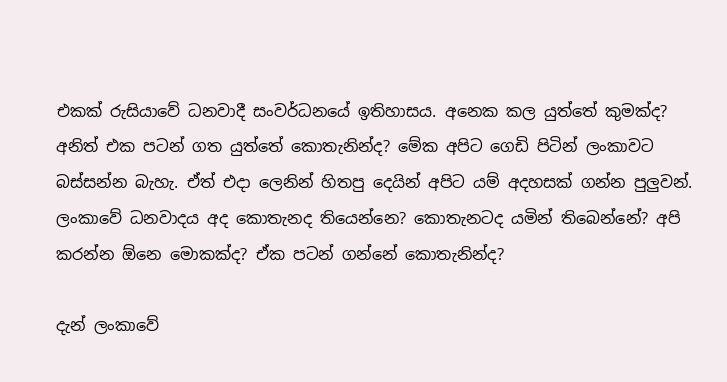එකක් රුසියාවේ ධනවාදී සංවර්ධනයේ ඉතිහාසය. අනෙක කල යුත්තේ කුමක්ද? අනිත් එක පටන් ගත යුත්තේ කොතැනින්ද? මේක අපිට ගෙඩි පිටින් ලංකාවට බස්සන්න බැහැ. ඒත් එදා ලෙනින් හිතපු දෙයින් අපිට යම් අදහසක් ගන්න පුලුවන්. ලංකාවේ ධනවාදය අද කොතැනද තියෙන්නෙ? කොතැනටද යමින් තිබෙන්නේ? අපි කරන්න ඕනෙ මොකක්ද? ඒක පටන් ගන්නේ කොතැනින්ද?

දැන් ලංකාවේ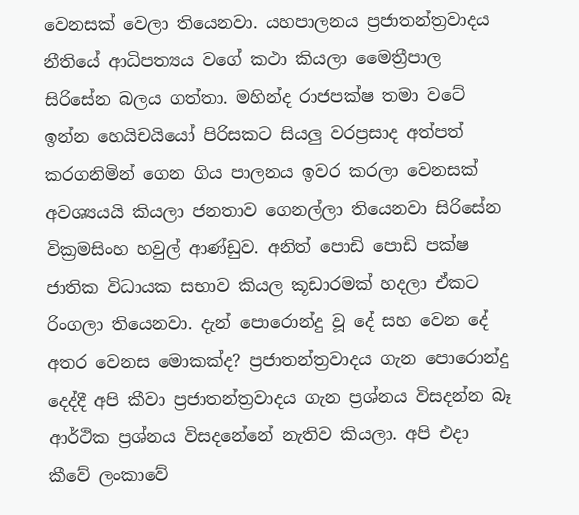වෙනසක් වෙලා තියෙනවා. යහපාලනය ප්‍රජාතන්ත්‍රවාදය නීතියේ ආධිපත්‍යය වගේ කථා කියලා මෛත්‍රීපාල සිරිසේන බලය ගත්තා. මහින්ද රාජපක්ෂ තමා වටේ ඉන්න හෙයිචයියෝ පිරිසකට සියලු වරප්‍රසාද අත්පත් කරගනිමින් ගෙන ගිය පාලනය ඉවර කරලා වෙනසක් අවශ්‍යයයි කියලා ජනතාව ගෙනල්ලා තියෙනවා සිරිසේන වික්‍රමසිංහ හවුල් ආණ්ඩුව. අනිත් පොඩි පොඩි පක්ෂ ජාතික විධායක සභාව කියල කූඩාරමක් හදලා ඒකට රිංගලා තියෙනවා. දැන් පොරොන්දු වූ දේ සහ වෙන දේ අතර වෙනස මොකක්ද? ප්‍රජාතන්ත්‍රවාදය ගැන පොරොන්දු දෙද්දී අපි කීවා ප්‍රජාතන්ත්‍රවාදය ගැන ප්‍රශ්නය විසදන්න බෑ ආර්ථික ප්‍රශ්නය විසදනේනේ නැතිව කියලා. අපි එදා කීවේ ලංකාවේ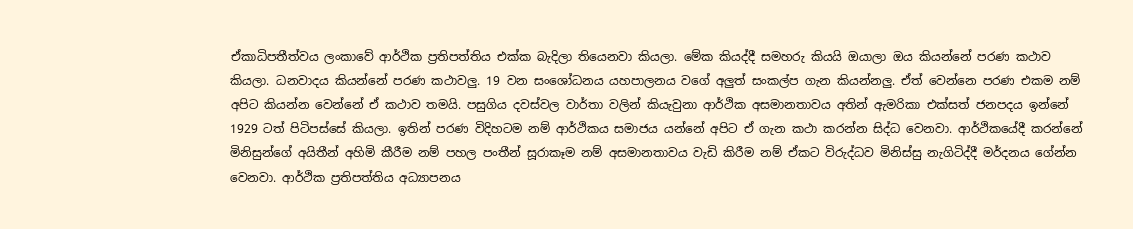ඒකාධිපතීත්වය ලංකාවේ ආර්ථික ප්‍රතිපත්තිය එක්ක බැදිලා තියෙනවා කියලා. මේක කියද්දී සමහරු කියයි ඔයාලා ඔය කියන්නේ පරණ කථාව කියලා. ධනවාදය කියන්නේ පරණ කථාවලු. 19 වන සංශෝධනය යහපාලනය වගේ අලුත් සංකල්ප ගැන කියන්නලු. ඒත් වෙන්නෙ පරණ එකම නම් අපිට කියන්න වෙන්නේ ඒ කථාව තමයි. පසුගිය දවස්වල වාර්තා වලින් කියැවුනා ආර්ථික අසමානතාවය අතින් ඇමරිකා එක්සත් ජනපදය ඉන්නේ 1929 ටත් පිටිපස්සේ කියලා. ඉතින් පරණ විදිහටම නම් ආර්ථිකය සමාජය යන්නේ අපිට ඒ ගැන කථා කරන්න සිද්ධ වෙනවා. ආර්ථිකයේදී කරන්නේ මිනිසුන්ගේ අයිතීන් අහිමි කීරීම නම් පහල පංතීන් සූරාකෑම නම් අසමානතාවය වැඩි කිරීම නම් ඒකට විරුද්ධව මිනිස්සු නැගිටිද්දී මර්දනය ගේන්න වෙනවා. ආර්ථික ප්‍රතිපත්තිය අධ්‍යාපනය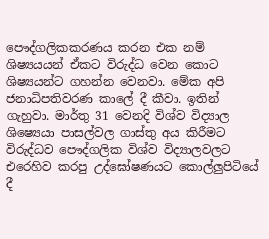පෞද්ගලිකකරණය කරන එක නම් ශිෂ්‍යයයන් ඒකට විරුද්ධ වෙන කොට ශිෂ්‍යයන්ට ගහන්න වෙනවා. මේක අපි ජනාධිපතිවරණ කාලේ දී කීවා. ඉතින් ගැහුවා. මාර්තු 31 වෙනදි විශ්ව විද්‍යාල ශිෂ්‍යෙයා පාසල්වල ගාස්තු අය කිරීමට විරුද්ධව පෞද්ගලික විශ්ව විද්‍යාලවලට එරෙහිව කරපු උද්ඝෝෂණයට කොල්ලුපිටියේ දී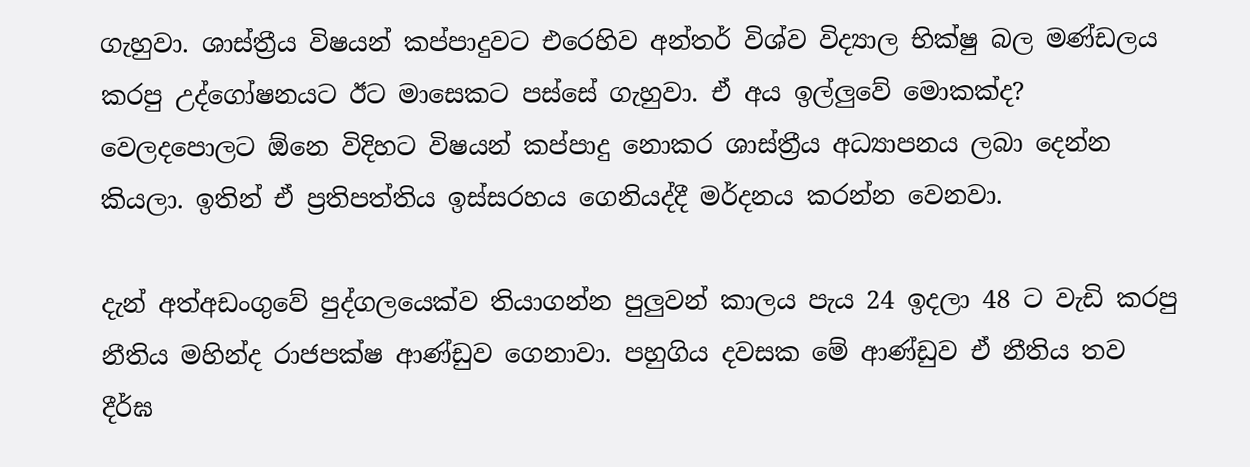ගැහුවා. ශාස්ත්‍රීය විෂයන් කප්පාදුවට එරෙහිව අන්තර් විශ්ව විද්‍යාල භික්ෂු බල මණ්ඩලය කරපු උද්ගෝෂනයට ඊට මාසෙකට පස්සේ ගැහුවා. ඒ අය ඉල්ලුවේ මොකක්ද? වෙලදපොලට ඕනෙ විදිහට විෂයන් කප්පාදු නොකර ශාස්ත්‍රීය අධ්‍යාපනය ලබා දෙන්න කියලා. ඉතින් ඒ ප්‍රතිපත්තිය ඉස්සරහය ගෙනියද්දී මර්දනය කරන්න වෙනවා.

දැන් අත්අඩංගුවේ පුද්ගලයෙක්ව තියාගන්න පුලුවන් කාලය පැය 24 ඉදලා 48 ට වැඩි කරපු නීතිය මහින්ද රාජපක්ෂ ආණ්ඩුව ගෙනාවා. පහුගිය දවසක මේ ආණ්ඩුව ඒ නීතිය තව දීර්ඝ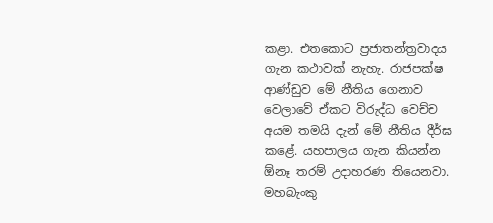කළා. එතකොට ප්‍රජාතන්ත්‍රවාදය ගැන කථාවක් නැහැ. රාජපක්ෂ ආණ්ඩුව මේ නීතිය ගෙනාව වෙලාවේ ඒකට විරුද්ධ වෙච්ච අයම තමයි දැන් මේ නීතිය දීර්ඝ කළේ. යහපාලය ගැන කියන්න ඕනෑ තරම් උදාහරණ තියෙනවා. මහබැංකු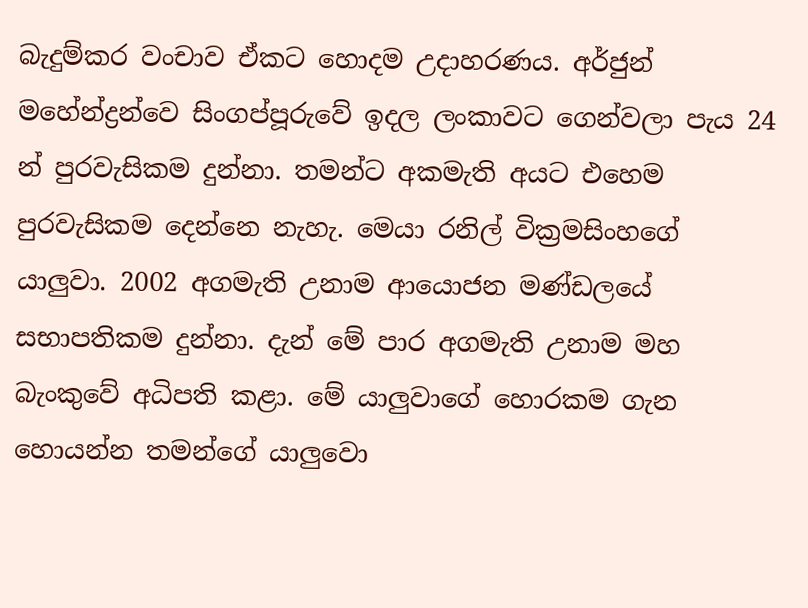බැදුම්කර වංචාව ඒකට හොදම උදාහරණය. අර්ජුන් මහේන්ද්‍රන්වෙ සිංගප්පූරුවේ ඉදල ලංකාවට ගෙන්වලා පැය 24 න් පුරවැසිකම දුන්නා. තමන්ට අකමැති අයට එහෙම පුරවැසිකම දෙන්නෙ නැහැ. මෙයා රනිල් වික්‍රමසිංහගේ යාලුවා. 2002 අගමැති උනාම ආයොජන මණ්ඩලයේ සභාපතිකම දුන්නා. දැන් මේ පාර අගමැති උනාම මහ බැංකුවේ අධිපති කළා. මේ යාලුවාගේ හොරකම ගැන හොයන්න තමන්ගේ යාලුවො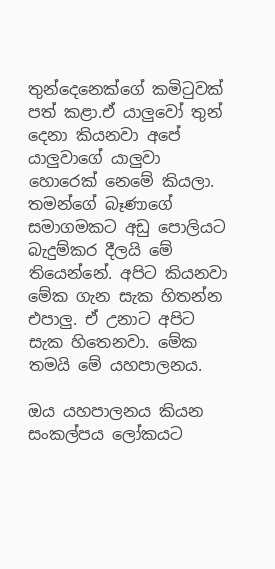තුන්දෙනෙක්ගේ කමිටුවක් පත් කළා.ඒ යාලුවෝ තුන් දෙනා කියනවා අපේ යාලුවාගේ යාලුවා හොරෙක් නෙමේ කියලා. තමන්ගේ බෑණාගේ සමාගමකට අඩු පොලියට බැදුම්කර දීලයි මේ තියෙන්නේ. අපිට කියනවා මේක ගැන සැක හිතන්න එපාලු. ඒ උනාට අපිට සැක හිතෙනවා. මේක තමයි මේ යහපාලනය.

ඔය යහපාලනය කියන සංකල්පය ලෝකයට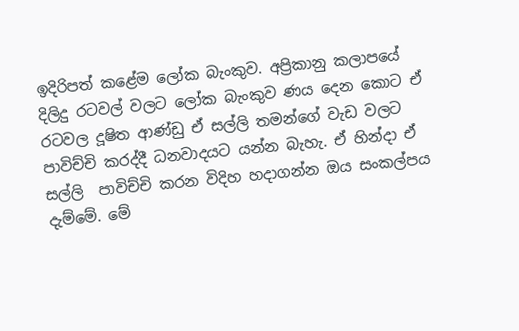ඉදිරිපත් කළේම ලෝක බැංකුව. අප්‍රිකානු කලාපයේ දිලිදු රටවල් වලට ලෝක බැංකුව ණය දෙන කොට ඒ රටවල දූෂිත ආණ්ඩු ඒ සල්ලි තමන්ගේ වැඩ වලට පාවිච්චි කරද්දී ධනවාදයට යන්න බැහැ. ඒ හින්දා ඒ සල්ලි  පාවිච්චි කරන විදිහ හදාගන්න ඔය සංකල්පය දැම්මේ. මේ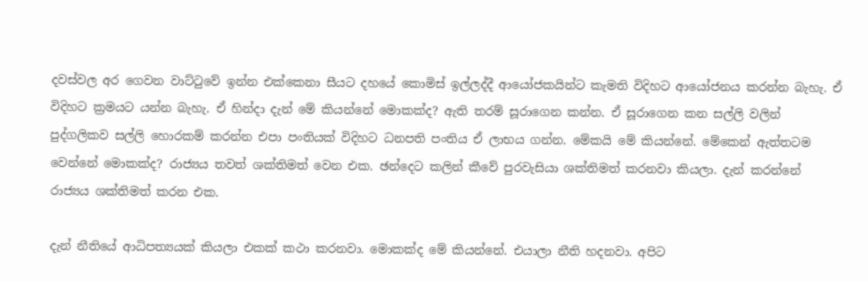දවස්වල අර ගෙවන වාට්ටුවේ ඉන්න එක්කෙනා සීයට දහයේ කොමිස් ඉල්ලද්දී ආයෝජකයින්ට කැමති විදිහට ආයෝජනය කරන්න බැහැ. ඒ විදිහට ක්‍රමයට යන්න බැහැ. ඒ හින්දා දැන් මේ කියන්නේ මොකක්ද? ඇති තරම් සූරාගෙන කන්න. ඒ සූරාගෙන කන සල්ලි වලින් පුද්ගලිකව සල්ලි හොරකම් කරන්න එපා පංතියක් විදිහට ධනපති පංතිය ඒ ලාභය ගන්න. මේකයි මේ කියන්නේ. මේකෙන් ඇත්තටම වෙන්නේ මොකක්ද? රාජ්‍යය තවත් ශක්තිමත් වෙන එක. ඡන්දෙට කලින් කීවේ පුරවැසියා ශක්තිමත් කරනවා කියලා. දැන් කරන්නේ රාජ්‍යය ශක්තිමත් කරන එක.

දැන් නීතියේ ආධිපත්‍යයක් කියලා එකක් කථා කරනවා. මොකක්ද මේ කියන්නේ. එයාලා නීති හදනවා. අපිට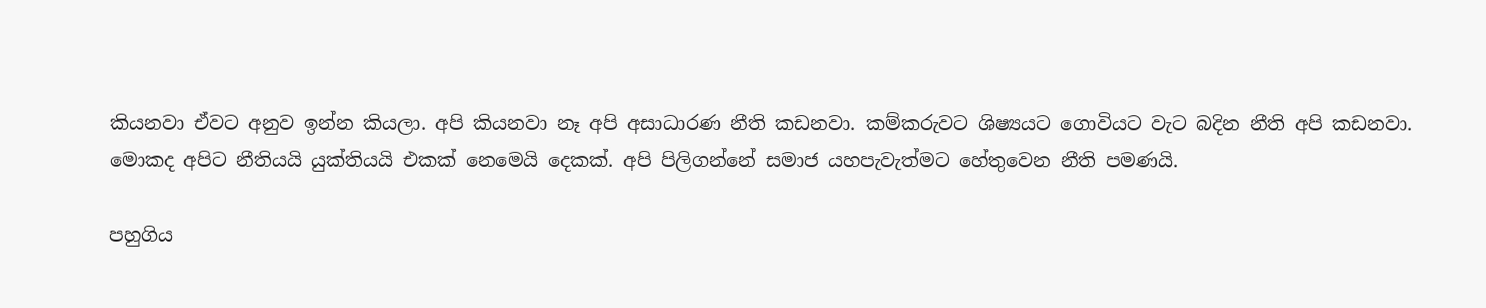කියනවා ඒවට අනුව ඉන්න කියලා. අපි කියනවා නෑ අපි අසාධාරණ නීති කඩනවා. කම්කරුවට ශිෂ්‍යයට ගොවියට වැට බදින නීති අපි කඩනවා. මොකද අපිට නීතියයි යුක්තියයි එකක් නෙමෙයි දෙකක්. අපි පිලිගන්නේ සමාජ යහපැවැත්මට හේතුවෙන නීති පමණයි.

පහුගිය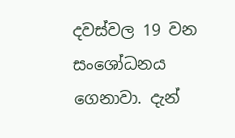දවස්වල 19 වන සංශෝධනය ගෙනාවා. දැන්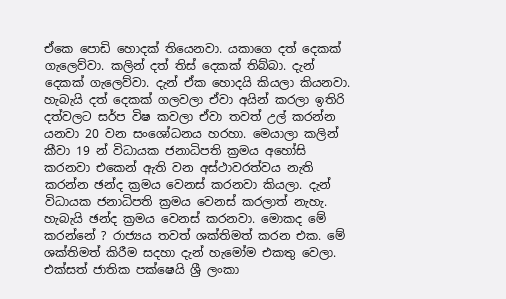ඒකෙ පොඩි හොදක් තියෙනවා. යකාගෙ දත් දෙකක් ගැලෙව්වා. කලින් දත් තිස් දෙකක් තිබ්බා. දැන් දෙකක් ගැලෙව්වා. දැන් ඒක හොදයි කියලා කියනවා. හැබැයි දත් දෙකක් ගලවලා ඒවා අයින් කරලා ඉතිරි දත්වලට සර්ප විෂ කවලා ඒවා තවත් උල් කරන්න යනවා 20 වන සංශෝධනය හරහා. මෙයාලා කලින් කීවා 19 න් විධායක ජනාධිපති ක්‍රමය අහෝසි කරනවා එකෙන් ඇති වන අස්ථාවරත්වය නැති කරන්න ඡන්ද ක්‍රමය වෙනස් කරනවා කියලා. දැන් විධායක ජනාධිපති ක්‍රමය වෙනස් කරලාත් නැහැ. හැබැයි ඡන්ද ක්‍රමය වෙනස් කරනවා. මොකද මේ කරන්නේ ? රාජ්‍යය තවත් ශක්තිමත් කරන එක. මේ ශක්තිමත් කිරීම සදහා දැන් හැමෝම එකතු වෙලා. එක්සත් ජාතික පක්ෂෙයි ශ්‍රී ලංකා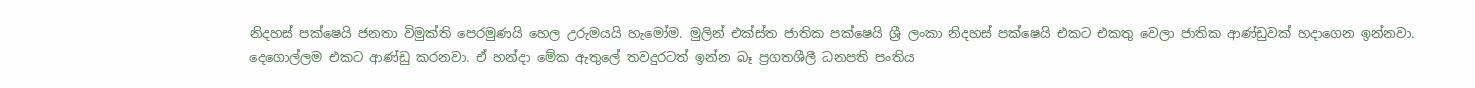නිදහස් පක්ෂෙයි ජනතා විමුක්ති පෙරමුණයි හෙල උරුමයයි හැමෝම. මුලින් එක්ස්ත ජාතික පක්ෂෙයි ශ්‍රී ලංකා නිදහස් පක්ෂෙයි එකට එකතු වෙලා ජාතික ආණ්ඩුවක් හදාගෙන ඉන්නවා. දෙගොල්ලම එකට ආණ්ඩු කරනවා. ඒ හන්දා මේක ඇතුලේ තවදුරටත් ඉන්න බෑ ප්‍රගතශීලී ධනපති පංතිය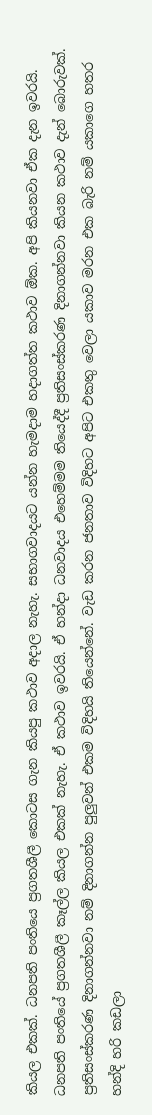කියල එකක්. ධනපති පංතියෙ ප්‍රගතශීලී කොටස ගැන කියපු කථාව අදාල නැහැ. සභාගවාදයට යන්න හැමදාම හදාගත්ත කථාව ඕක. අපි කියනවා ඒක දැන ඉවරයි. ධනපති පංතියේ ප්‍රගතශීලී කෑල්ල කියල එකක් නැහැ. ඒ කථාව ඉවරයි. ඒ හන්දා ධනවාදය එහෙම්මම තියෙද්දී ප්‍රතිසංස්කරණ දිනාගන්නවා කියන කථාව දැන් බොරුවක්. ප්‍රතිසංස්කරණ දිනාගන්නවා නම් දිනාගන්න පුලුවන් එකම විදිහයි තියෙන්නේ. වැඩ කරන ජනතාව විදිහට අපිට එකතු වෙලා යකාව මරන එක බැරි නම් යකාගෙ හතර හන්දි හරි කඩලා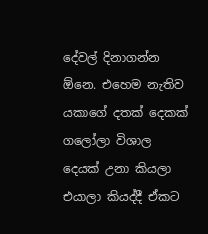දේවල් දිනාගන්න ඕනෙ. එහෙම නැතිව යකාගේ දතක් දෙකක් ගලෝලා විශාල දෙයක් උනා කියලා එයාලා කියද්දී ඒකට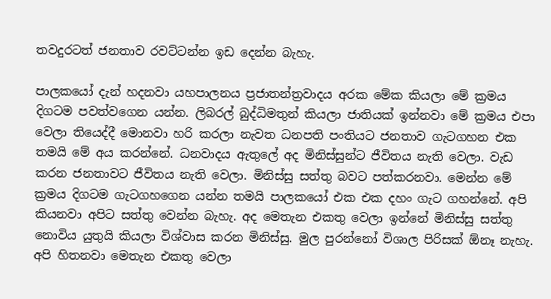තවදුරටත් ජනතාව රවට්ටන්න ඉඩ දෙන්න බැහැ.

පාලකයෝ දැන් හදනවා යහපාලනය ප්‍රජාතන්ත්‍රවාදය අරක මේක කියලා මේ ක්‍රමය දිගටම පවත්වගෙන යන්න. ලිබරල් බුද්ධිමතුන් කියලා ජාතියක් ඉන්නවා මේ ක්‍රමය එපා වෙලා තියෙද්දී මොනවා හරි කරලා නැවත ධනපති පංතියට ජනතාව ගැටගහන එක තමයි මේ අය කරන්නේ. ධනවාදය ඇතුලේ අද මිනිස්සුන්ට ජීවිතය නැති වෙලා. වැඩ කරන ජනතාවට ජීවිතය නැති වෙලා. මිනිස්සු සත්තු බවට පත්කරනවා. මෙන්න මේ ක්‍රමය දිගටම ගැටගහගෙන යන්න තමයි පාලකයෝ එක එක දහං ගැට ගහන්නේ. අපි කියනවා අපිට සත්තු වෙන්න බැහැ. අද මෙතැන එකතු වෙලා ඉන්නේ මිනිස්සු සත්තු නොවිය යුතුයි කියලා විශ්වාස කරන මිනිස්සු. මුල පුරන්නෝ විශාල පිරිසක් ඕනෑ නැහැ. අපි හිතනවා මෙතැන එකතු වෙලා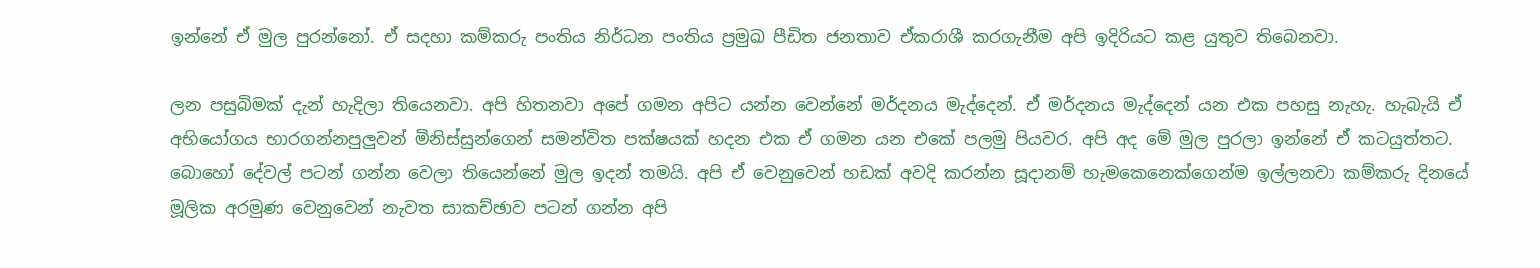ඉන්නේ ඒ මුල පුරන්නෝ. ඒ සදහා කම්කරු පංතිය නිර්ධන පංතිය ප්‍රමුඛ පීඩිත ජනතාව ඒකරාශී කරගැනීම අපි ඉදිරියට කළ යුතුව තිබෙනවා.

ලන පසුබිමක් දැන් හැදිලා තියෙනවා. අපි හිතනවා අපේ ගමන අපිට යන්න වෙන්නේ මර්දනය මැද්දෙන්. ඒ මර්දනය මැද්දෙන් යන එක පහසු නැහැ. හැබැයි ඒ අභියෝගය භාරගන්නපුලුවන් මිනිස්සුන්ගෙන් සමන්විත පක්ෂයක් හදන එක ඒ ගමන යන එකේ පලමු පියවර. අපි අද මේ මුල පුරලා ඉන්නේ ඒ කටයුත්තට. බොහෝ දේවල් පටන් ගන්න වෙලා තියෙන්නේ මුල ඉදන් තමයි. අපි ඒ වෙනුවෙන් හඩක් අවදි කරන්න සූදානම් හැමකෙනෙක්ගෙන්ම ඉල්ලනවා කම්කරු දිනයේ මූලික අරමුණ වෙනුවෙන් නැවත සාකච්ඡාව පටන් ගන්න අපි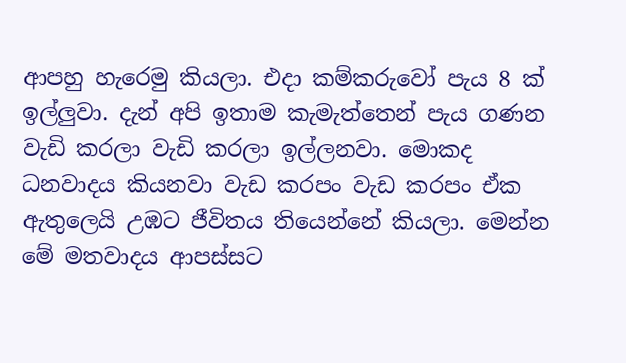ආපහු හැරෙමු කියලා. එදා කම්කරුවෝ පැය 8 ක් ඉල්ලුවා. දැන් අපි ඉතාම කැමැත්තෙන් පැය ගණන වැඩි කරලා වැඩි කරලා ඉල්ලනවා. මොකද ධනවාදය කියනවා වැඩ කරපං වැඩ කරපං ඒක ඇතුලෙයි උඹට ජීවිතය තියෙන්නේ කියලා. මෙන්න මේ මතවාදය ආපස්සට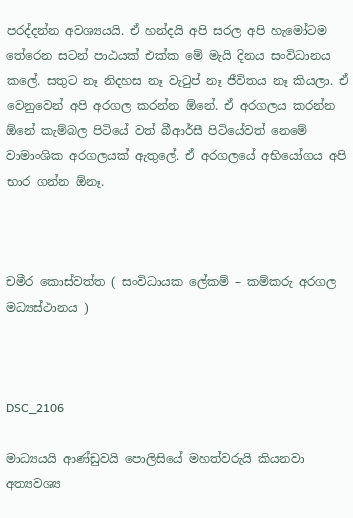පරද්දන්න අවශ්‍යයයි. ඒ හන්දයි අපි සරල අපි හැමෝටම තේරෙන සටන් පාඨයක් එක්ක මේ මැයි දිනය සංවිධානය කලේ. සතුට නෑ නිදහස නෑ වැටුප් නෑ ජීවිතය නෑ කියලා. ඒ වෙනුවෙන් අපි අරගල කරන්න ඕනේ. ඒ අරගලය කරන්න ඕනේ කැම්බල පිටියේ වත් බීආර්සී පිටියේවත් නෙමේ වාමාංශික අරගලයක් ඇතුලේ. ඒ අරගලයේ අභියෝගය අපි භාර ගන්න ඕනෑ.



චමීර කොස්වත්ත ( සංවිධායක ලේකම් – කම්කරු අරගල මධ්‍යස්ථානය )



DSC_2106

මාධ්‍යයයි ආණ්ඩුවයි පොලිසියේ මහත්වරුයි කියනවා අත්‍යවශ්‍ය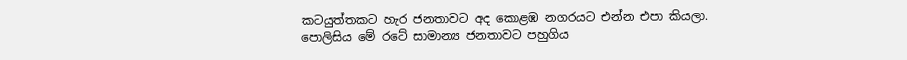කටයුත්තකට හැර ජනතාවට අද කොළඹ නගරයට එන්න එපා කියලා. පොලිසිය මේ රටේ සාමාන්‍ය ජනතාවට පහුගිය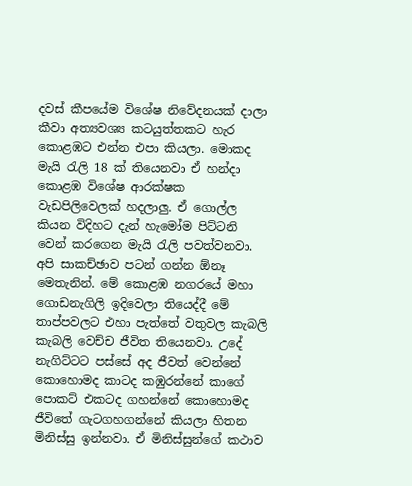දවස් කීපයේම විශේෂ නිවේදනයක් දාලා කීවා අත්‍යවශ්‍ය කටයුත්තකට හැර කොළඹට එන්න එපා කියලා. මොකද මැයි රැලි 18 ක් තියෙනවා ඒ හන්දා කොළඹ විශේෂ ආරක්ෂක වැඩපිලිවෙලක් හදලාලු. ඒ ගොල්ල කියන විදිහට දැන් හැමෝම පිට්ටනි වෙන් කරගෙන මැයි රැලි පවත්වනවා. අපි සාකච්ඡාව පටන් ගන්න ඕනෑ මෙතැනින්. මේ කොළඹ නගරයේ මහා ගොඩනැගිලි ඉදිවෙලා තියෙද්දී මේ තාප්පවලට එහා පැත්තේ වතුවල කැබලි කැබලි වෙච්ච ජීවිත තියෙනවා. උදේ නැගිට්ටට පස්සේ අද ජීවත් වෙන්නේ කොහොමද කාටද කඹුරන්නේ කාගේ පොකට් එකටද ගහන්නේ කොහොමද ජීවිතේ ගැටගහගන්නේ කියලා හිතන මිනිස්සු ඉන්නවා. ඒ මිනිස්සුන්ගේ කථාව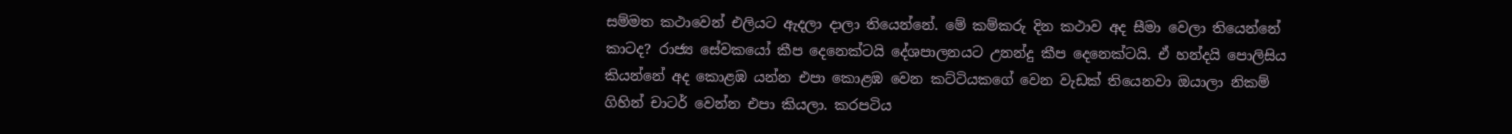සම්මත කථාවෙන් එලියට ඇදලා දාලා තියෙන්නේ. මේ කම්කරු දින කථාව අද සීමා වෙලා තියෙන්නේ කාටද? රාජ්‍ය සේවකයෝ කීප දෙනෙක්ටයි දේශපාලනයට උනන්දු කීප දෙනෙක්ටයි. ඒ හන්දයි පොලිසිය කියන්නේ අද කොළඹ යන්න එපා කොළඹ වෙන කට්ටියකගේ වෙන වැඩක් තියෙනවා ඔයාලා නිකම් ගිහින් චාටර් වෙන්න එපා කියලා. කරපටිය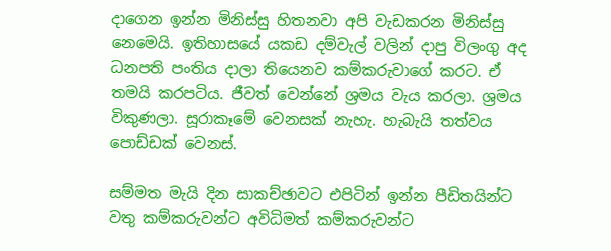දාගෙන ඉන්න මිනිස්සු හිතනවා අපි වැඩකරන මිනිස්සු නෙමෙයි. ඉතිහාසයේ යකඩ දම්වැල් වලින් දාපු විලංගු අද ධනපති පංතිය දාලා තියෙනව කම්කරුවාගේ කරට. ඒ තමයි කරපටිය. ජීවත් වෙන්නේ ශ්‍රමය වැය කරලා. ශ්‍රමය විකුණලා. සූරාකෑමේ වෙනසක් නැහැ. හැබැයි තත්වය පොඩ්ඩක් වෙනස්.

සම්මත මැයි දින සාකච්ඡාවට එපිටින් ඉන්න පීඩිතයින්ට වතු කම්කරුවන්ට අවිධිමත් කම්කරුවන්ට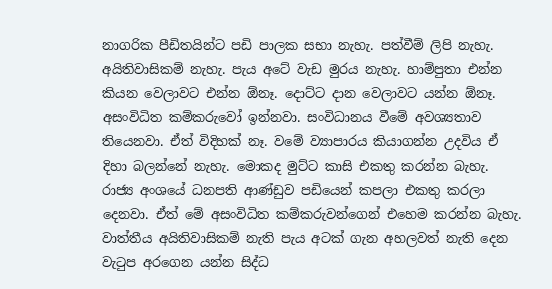නාගරික පීඩිතයින්ට පඩි පාලක සභා නැහැ. පත්වීම් ලිපි නැහැ. අයිතිවාසිකම් නැහැ. පැය අටේ වැඩ මුරය නැහැ. හාම්පුතා එන්න කියන වෙලාවට එන්න ඕනෑ. දොට්ට දාන වෙලාවට යන්න ඕනෑ. අසංවිධිත කම්කරුවෝ ඉන්නවා. සංවිධානය වීමේ අවශ්‍යතාව තියෙනවා. ඒත් විදිහක් නෑ. වමේ ව්‍යාපාරය කියාගන්න උදවිය ඒ දිහා බලන්නේ නැහැ. මොකද මුට්ට කාසි එකතු කරන්න බැහැ. රාජ්‍ය අංශයේ ධනපති ආණ්ඩුව පඩියෙන් කපලා එකතු කරලා දෙනවා. ඒත් මේ අසංවිධිත කම්කරුවන්ගෙන් එහෙම කරන්න බැහැ. වාත්තීය අයිතිවාසිකම් නැති පැය අටක් ගැන අහලවත් නැති දෙන වැටුප අරගෙන යන්න සිද්ධ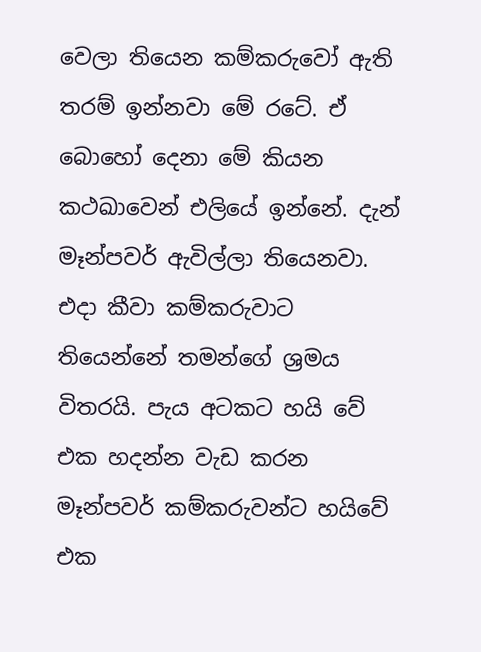වෙලා තියෙන කම්කරුවෝ ඇති තරම් ඉන්නවා මේ රටේ. ඒ බොහෝ දෙනා මේ කියන කථඛාවෙන් එලියේ ඉන්නේ. දැන් මෑන්පවර් ඇවිල්ලා තියෙනවා. එදා කීවා කම්කරුවාට තියෙන්නේ තමන්ගේ ශ්‍රමය විතරයි. පැය අටකට හයි වේ එක හදන්න වැඩ කරන මෑන්පවර් කම්කරුවන්ට හයිවේ එක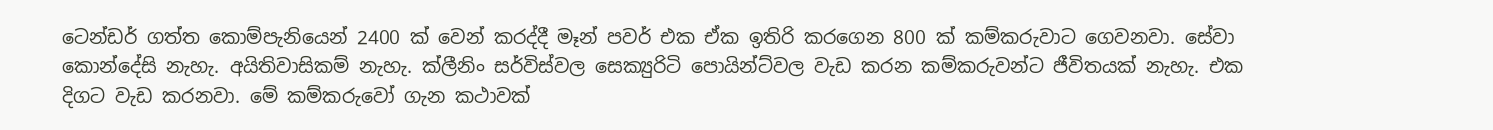ටෙන්ඩර් ගත්ත කොම්පැනියෙන් 2400 ක් වෙන් කරද්දී මෑන් පවර් එක ඒක ඉතිරි කරගෙන 800 ක් කම්කරුවාට ගෙවනවා. සේවා කොන්දේසි නැහැ. අයිතිවාසිකම් නැහැ. ක්ලීනිං සර්විස්වල සෙක්‍යුරිටි පොයින්ට්වල වැඩ කරන කම්කරුවන්ට ජීවිතයක් නැහැ. එක දිගට වැඩ කරනවා. මේ කම්කරුවෝ ගැන කථාවක්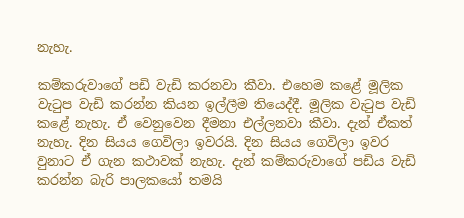නැහැ.

කම්කරුවාගේ පඩි වැඩි කරනවා කීවා. එහෙම කළේ මූලික වැටුප වැඩි කරන්න කියන ඉල්ලීම තියෙද්දී. මූලික වැටුප වැඩි කළේ නැහැ. ඒ වෙනුවෙන දීමනා එල්ලනවා කීවා. දැන් ඒකත් නැහැ. දින සියය ගෙවිලා ඉවරයි. දින සියය ගෙවිලා ඉවර වුනාට ඒ ගැන කථාවක් නැහැ. දැන් කම්කරුවාගේ පඩිය වැඩි කරන්න බැරි පාලකයෝ තමයි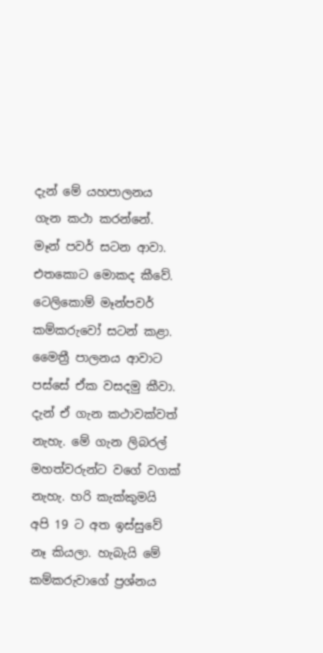දැන් මේ යහපාලනය ගැන කථා කරන්නේ. මෑන් පවර් සටන ආවා. එතකොට මොකද කීවේ. ටෙලිකොම් මෑන්පවර් කම්කරුවෝ සටන් කළා. මෛත්‍රී පාලනය ආවාට පස්සේ ඒක වසදමු කීවා. දැන් ඒ ගැන කථාවක්වත් නැහැ. මේ ගැන ලිබරල් මහත්වරුන්ට වගේ වගක් නැහැ. හරි කැක්කුමයි අපි 19 ට අත ඉස්සුවේ නෑ කියලා. හැබැයි මේ කම්කරුවාගේ ප්‍රශ්නය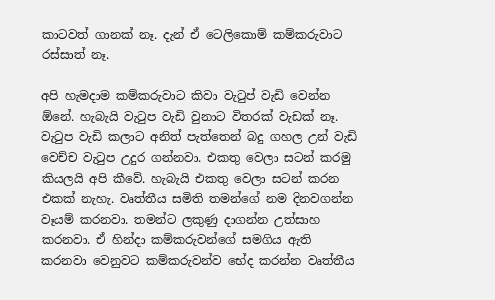කාටවත් ගානක් නෑ. දැන් ඒ ටෙලිකොම් කම්කරුවාට රස්සාත් නෑ.

අපි හැමදාම කම්කරුවාට කිවා වැටුප් වැඩි වෙන්න ඕනේ. හැබැයි වැටුප වැඩි වුනාට විතරක් වැඩක් නෑ. වැටුප වැඩි කලාට අනිත් පැත්තෙන් බදු ගහල උන් වැඩි වෙච්ච වැටුප උදුර ගන්නවා. එකතු වෙලා සටන් කරමු කියලයි අපි කීවේ. හැබැයි එකතු වෙලා සටන් කරන එකක් නැහැ. වෘත්තීය සමිති තමන්ගේ නම දිනවගන්න වෑයම් කරනවා. තමන්ට ලකුණු දාගන්න උත්සාහ කරනවා. ඒ හින්දා කම්කරුවන්ගේ සමගිය ඇති කරනවා වෙනුවට කම්කරුවන්ව භේද කරන්න වෘත්තීය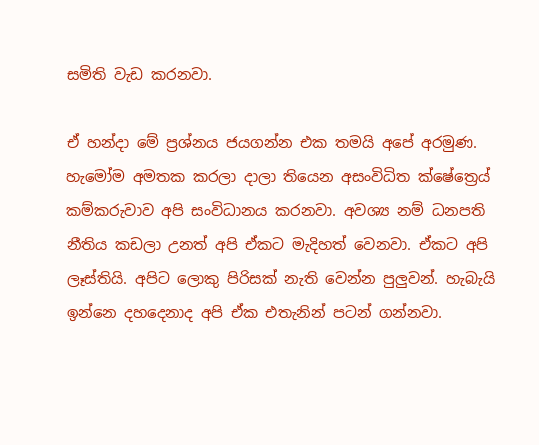සමිති වැඩ කරනවා.

ඒ හන්දා මේ ප්‍රශ්නය ජයගන්න එක තමයි අපේ අරමුණ. හැමෝම අමතක කරලා දාලා තියෙන අසංවිධිත ක්ෂේත්‍රෙය් කම්කරුවාව අපි සංවිධානය කරනවා. අවශ්‍ය නම් ධනපති නීතිය කඩලා උනත් අපි ඒකට මැදිහත් වෙනවා. ඒකට අපි ලෑස්තියි. අපිට ලොකු පිරිසක් නැති වෙන්න පුලුවන්. හැබැයි ඉන්නෙ දහදෙනාද අපි ඒක එතැනින් පටන් ගන්නවා.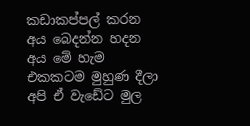කඩාකප්පල් කරන අය බෙදන්න හදන අය මේ හැම එකකටම මුහුණ දීලා අපි ඒ වැඩේට මුල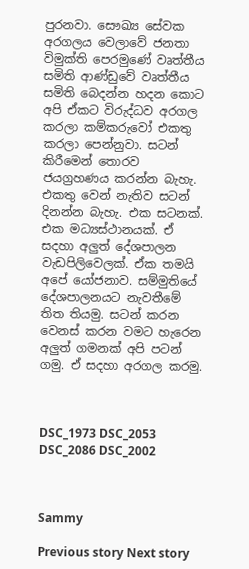පුරනවා. සෞඛ්‍ය සේවක අරගලය වෙලාවේ ජනතා විමුක්ති පෙරමුණේ වෘත්තීය සමිති ආණ්ඩුවේ වෘත්තීය සමිති බෙදන්න හදන කොට අපි ඒකට විරුද්ධව අරගල කරලා කම්කරුවෝ එකතු කරලා පෙන්නුවා. සටන් කිරීමෙන් තොරව ජයග්‍රහණය කරන්න බැහැ. එකතු වෙන් නැතිව සටන් දිනන්න බැහැ. එක සටනක්. එක මධ්‍යස්ථානයක්. ඒ සදහා අලුත් දේශපාලන වැඩපිලිවෙලක්. ඒක තමයි අපේ යෝජනාව. සම්මුතියේ දේශපාලනයට නැවතීමේ තිත තියමු. සටන් කරන වෙනස් කරන වමට හැරෙන අලුත් ගමනක් අපි පටන් ගමු. ඒ සදහා අරගල කරමු.



DSC_1973 DSC_2053 DSC_2086 DSC_2002



Sammy

Previous story Next story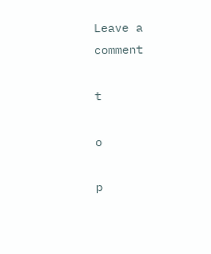Leave a comment

t

o

p